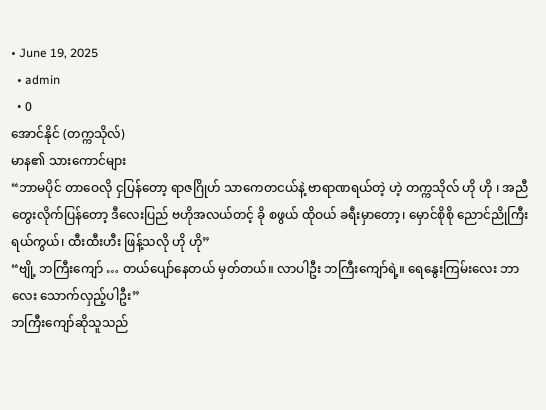• June 19, 2025
  • admin
  • 0
အောင်နိုင် (တက္ကသိုလ်)
မာန၏ သားကောင်များ
“ဘာမပိုင် တာဝေလို ငှပြန်တော့ ရာဇဂြိုဟ် သာကေတငယ်နဲ့ ဗာရာဏရယ်တဲ့ ဟဲ့ တက္ကသိုလ် ဟို ဟို ၊ အညီတွေးလိုက်ပြန်တော့ ဒီလေးပြည် ဗဟိုအလယ်တင့် ခို စဖွယ် ထိုဝယ် ခရီးမှာတော့၊ မှောင်စိုစို ညောင်ညိုကြီးရယ်ကွယ်၊ ထီးထီးဟီး ဖြန့်သလို ဟို ဟို”
“ဗျို့ ဘကြီးကျော် … တယ်ပျော်နေတယ် မှတ်တယ်။ လာပါဦး ဘကြီးကျော်ရဲ့။ ရေနွေးကြမ်းလေး ဘာလေး သောက်လှည့်ပါဦး”
ဘကြီးကျော်ဆိုသူသည်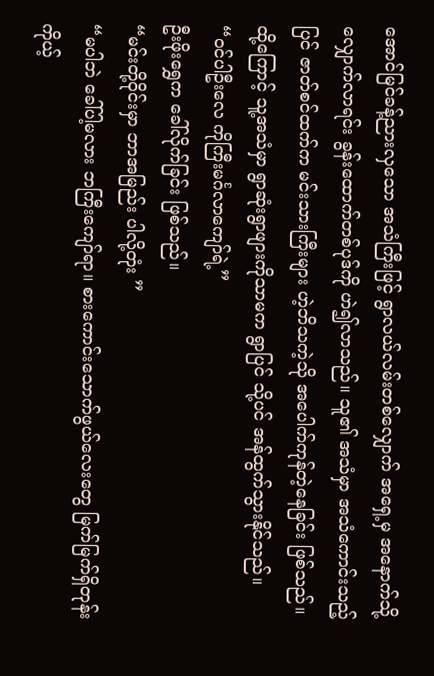အောင်မြင်ခန့်ညားလှသော အသံကြီးဖြင့် ရွာလယ်လမ်းတစ်လျှောက် အရှေ့မှ အနောက်သို့ လျှောက်လာရင်း ခွန်းထောက်တစ်ပုဒ်ကို ဟဲ၍လာသည်။ သူ၏ အသံမှာ အသံကောင်းသည့်ပြင် ဇာတ်စင်ထက်က မင်းသားကြီးများ ဟဲ့ဘိသကဲ့သို အပေါက်ကုန်တဲ့နေခြင်း ဖြစ်သည်။ ထို့ကြောင့် သူ့အသံမှာ ရွာဆုံးရွာဖျားကိုသာမက ရွာပြင် သို့ပင် အန်ထွက်သွားနိုင်သည်။
“ဝင်ပါဦးလေ ကိုကြီးမင်္ဂလာကျော်ရဲ့”
ဦးဖိုးရွှေက ခေါ်လိုက်ခြင်း ဖြစ်သည်။
“မင်းတို့ဝိုင်းမှာ ဘာအမြည်း ပါလို့တုံး ”
“မပါဘဲ ခေါ်ပါ့မလား ဘကြီးကျော်ရာ။ စားကောင်းသောက်ဖွယ်လေးတွေ မြက်မြက်ရှိတုန်း ကိုယ့်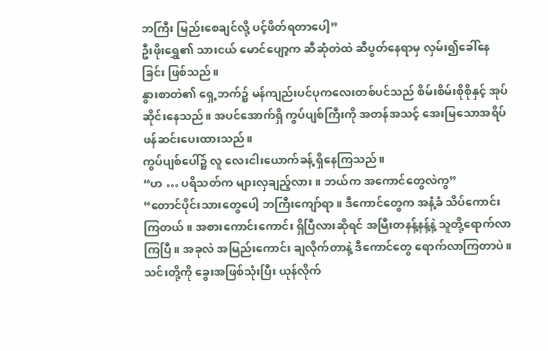ဘကြီး မြည်းစေချင်လို့ ပင့်ဖိတ်ရတာပေါ့”
ဦးဖိုးရွှေ၏ သားငယ် မောင်ပျော့က ဆီဆုံတဲထဲ ဆီပွတ်နေရာမှ လှမ်း၍ခေါ်နေခြင်း ဖြစ်သည်။
နွားစာတဲ၏ ရှေ့ဘက်၌ မန်ကျည်းပင်ပုကလေးတစ်ပင်သည် စိမ်းစိမ်းစိုစိုနှင့် အုပ်ဆိုင်းနေသည်။ အပင်အောက်ရှိ ကွပ်ပျစ်ကြီးကို အတန်အသင့် အေးမြသောအရိပ် ဖန်ဆင်းပေးထားသည်။
ကွပ်ပျစ်ပေါ်၌ လူ လေးငါးယောက်ခန့် ရှိနေကြသည်။
“ဟ … ပရိသတ်က များလှချည့်လား။ ဘယ်က အကောင်တွေလဲကွ”
“တောင်ပိုင်းသားတွေပေါ့ ဘကြီးကျော်ရာ။ ဒီကောင်တွေက အနံ့ခံ သိပ်ကောင်းကြတယ်။ အစားကောင်းကောင်း ရှိပြီလားဆိုရင် အမြီးတနန့်နန့်နဲ့ သူတို့ရောက်လာကြပြီ။ အခုလဲ အမြည်းကောင်း ချလိုက်တာနဲ့ ဒီကောင်တွေ ရောက်လာကြတာပဲ။ သင်းတို့ကို ခွေးအဖြစ်သုံးပြီး ယုန်လိုက်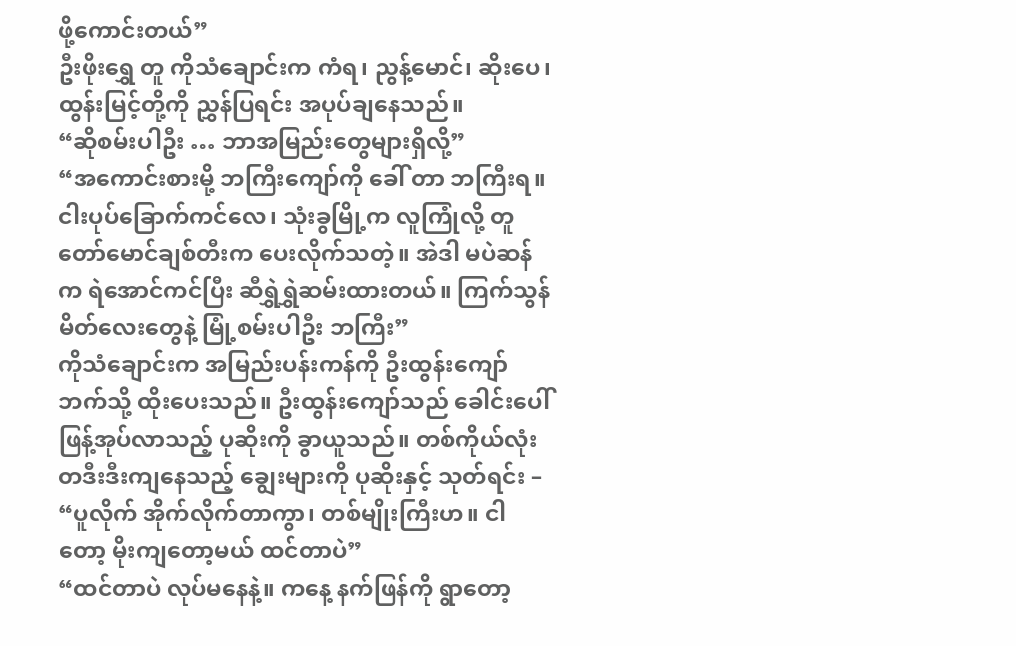ဖို့ကောင်းတယ်”
ဦးဖိုးရွှေ တူ ကိုသံချောင်းက ကံရ၊ ညွန့်မောင်၊ ဆိုးပေ၊ ထွန်းမြင့်တို့ကို ညွှန်ပြရင်း အပုပ်ချနေသည်။
“ဆိုစမ်းပါဦး … ဘာအမြည်းတွေများရှိလို့”
“အကောင်းစားမို့ ဘကြီးကျော်ကို ခေါ် တာ ဘကြီးရ။ ငါးပုပ်ခြောက်ကင်လေ၊ သုံးခွမြို့က လူကြုံလို့ တူတော်မောင်ချစ်တီးက ပေးလိုက်သတဲ့။ အဲဒါ မပဲဆန်က ရဲအောင်ကင်ပြီး ဆီရွှဲရွှဲဆမ်းထားတယ်။ ကြက်သွန်မိတ်လေးတွေနဲ့ မြုံ့စမ်းပါဦး ဘကြီး”
ကိုသံချောင်းက အမြည်းပန်းကန်ကို ဦးထွန်းကျော်ဘက်သို့ ထိုးပေးသည်။ ဦးထွန်းကျော်သည် ခေါင်းပေါ် ဖြန့်အုပ်လာသည့် ပုဆိုးကို ခွာယူသည်။ တစ်ကိုယ်လုံး တဒီးဒီးကျနေသည့် ချွေးများကို ပုဆိုးနှင့် သုတ်ရင်း –
“ပူလိုက် အိုက်လိုက်တာကွာ၊ တစ်မျိုးကြီးဟ။ ငါတော့ မိုးကျတော့မယ် ထင်တာပဲ”
“ထင်တာပဲ လုပ်မနေနဲ့။ ကနေ့ နက်ဖြန်ကို ရွာတော့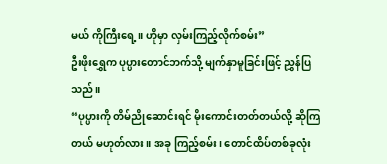မယ် ကိုကြီးရေ့။ ဟိုမှာ လှမ်းကြည့်လိုက်စမ်း”
ဦးဖိုးရွှေက ပုပ္ပားတောင်ဘက်သို့ မျက်နှာမူခြင်းဖြင့် ညွှန်ပြသည်။
“ပုပ္ပားကို တိမ်ညိုဆောင်းရင် မိုးကောင်းတတ်တယ်လို့ ဆိုကြတယ် မဟုတ်လား။ အခု ကြည့်စမ်း၊ တောင်ထိပ်တစ်ခုလုံး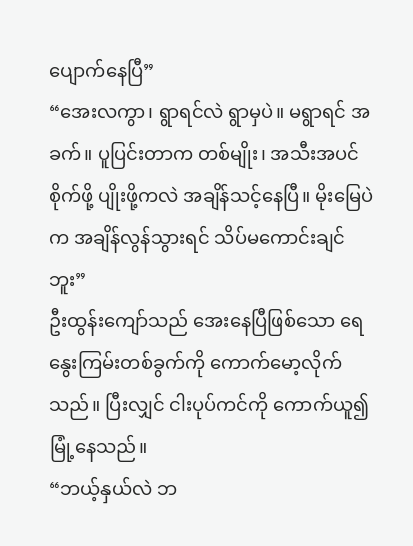ပျောက်နေပြီ”
“အေးလကွာ၊ ရွာရင်လဲ ရွာမှပဲ။ မရွာရင် အခက်။ ပူပြင်းတာက တစ်မျိုး၊ အသီးအပင် စိုက်ဖို့ ပျိုးဖို့ကလဲ အချိန်သင့်နေပြီ။ မိုးမြေပဲက အချိန်လွန်သွားရင် သိပ်မကောင်းချင်ဘူး”
ဦးထွန်းကျော်သည် အေးနေပြီဖြစ်သော ရေနွေးကြမ်းတစ်ခွက်ကို ကောက်မော့လိုက်သည်။ ပြီးလျှင် ငါးပုပ်ကင်ကို ကောက်ယူ၍ မြုံ့နေသည်။
“ဘယ့်နှယ်လဲ ဘ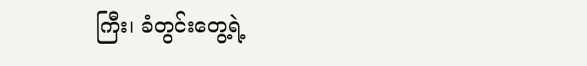ကြီး၊ ခံတွင်းတွေ့ရဲ့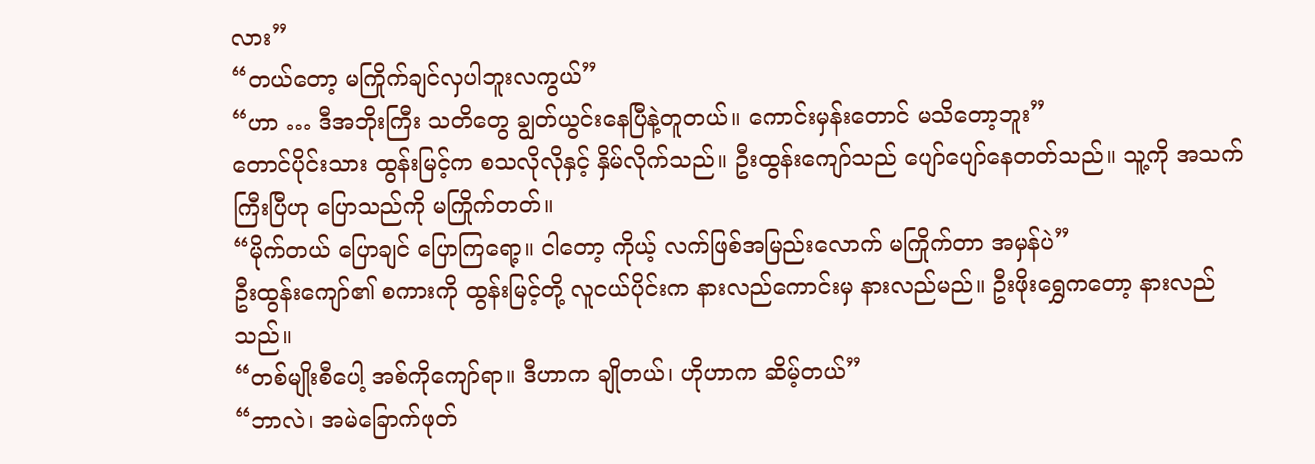လား”
“တယ်တော့ မကြိုက်ချင်လှပါဘူးလကွယ်”
“ဟာ … ဒီအဘိုးကြီး သတိတွေ ချွတ်ယွင်းနေပြီနဲ့တူတယ်။ ကောင်းမှန်းတောင် မသိတော့ဘူး”
တောင်ပိုင်းသား ထွန်းမြင့်က စသလိုလိုနှင့် နှိမ်လိုက်သည်။ ဦးထွန်းကျော်သည် ပျော်ပျော်နေတတ်သည်။ သူ့ကို အသက်ကြီးပြီဟု ပြောသည်ကို မကြိုက်တတ်။
“မိုက်တယ် ပြောချင် ပြောကြရော့။ ငါတော့ ကိုယ့် လက်ဖြစ်အမြည်းလောက် မကြိုက်တာ အမှန်ပဲ”
ဦးထွန်းကျော်၏ စကားကို ထွန်းမြင့်တို့ လူငယ်ပိုင်းက နားလည်ကောင်းမှ နားလည်မည်။ ဦးဖိုးရွှေကတော့ နားလည်သည်။
“တစ်မျိုးစီပေါ့ အစ်ကိုကျော်ရာ။ ဒီဟာက ချိုတယ်၊ ဟိုဟာက ဆိမ့်တယ်”
“ဘာလဲ၊ အမဲခြောက်ဖုတ်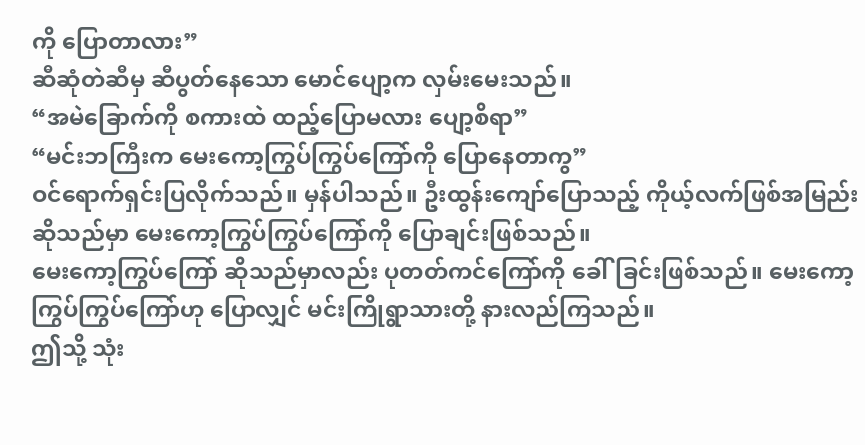ကို ပြောတာလား”
ဆီဆုံတဲဆီမှ ဆီပွတ်နေသော မောင်ပျော့က လှမ်းမေးသည်။
“အမဲခြောက်ကို စကားထဲ ထည့်ပြောမလား ပျော့စိရာ”
“မင်းဘကြီးက မေးကော့ကြွပ်ကြွပ်ကြော်ကို ပြောနေတာကွ”
ဝင်ရောက်ရှင်းပြလိုက်သည်။ မှန်ပါသည်။ ဦးထွန်းကျော်ပြောသည့် ကိုယ့်လက်ဖြစ်အမြည်းဆိုသည်မှာ မေးကော့ကြွပ်ကြွပ်ကြော်ကို ပြောချင်းဖြစ်သည်။
မေးကော့ကြွပ်ကြော် ဆိုသည်မှာလည်း ပုတတ်ကင်ကြော်ကို ခေါ်ခြင်းဖြစ်သည်။ မေးကော့ကြွပ်ကြွပ်ကြော်ဟု ပြောလျှင် မင်းကြိုရွာသားတို့ နားလည်ကြသည်။
ဤသို့ သုံး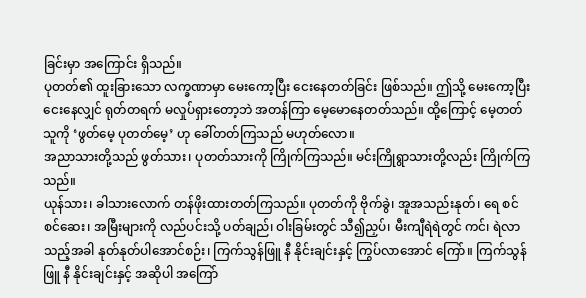ခြင်းမှာ အကြောင်း ရှိသည်။
ပုတတ်၏ ထူးခြားသော လက္ခဏာမှာ မေးကော့ပြီး ငေးနေတတ်ခြင်း ဖြစ်သည်။ ဤသို့ မေးကော့ပြီး ငေးနေလျှင် ရုတ်တရက် မလှုပ်ရှားတော့ဘဲ အတန်ကြာ မေ့မောနေတတ်သည်။ ထို့ကြောင့် မေ့တတ်သူကို ‘ဖွတ်မေ့ ပုတတ်မေ့’ ဟု ခေါ်တတ်ကြသည် မဟုတ်လော။
အညာသားတို့သည် ဖွတ်သား၊ ပုတတ်သားကို ကြိုက်ကြသည်။ မင်းကြိုရွာသားတို့လည်း ကြိုက်ကြသည်။
ယုန်သား၊ ခါသားလောက် တန်ဖိုးထားတတ်ကြသည်။ ပုတတ်ကို ဗိုက်ခွဲ၊ အူအသည်းနုတ်၊ ရေ စင်စင်ဆေး၊ အမြီးများကို လည်ပင်းသို့ ပတ်ချည်၊ ဝါးခြမ်းတွင် သီ၍ညှပ်၊ မီးကျီရဲရဲတွင် ကင်၊ ရဲလာသည့်အခါ နုတ်နုတ်ပါအောင်စဉ်း၊ ကြက်သွန်ဖြူ နီ နိုင်းချင်းနှင့် ကြွပ်လာအောင် ကြော်။ ကြက်သွန်ဖြူ နီ နိုင်းချင်းနှင့် အဆိုပါ အကြော်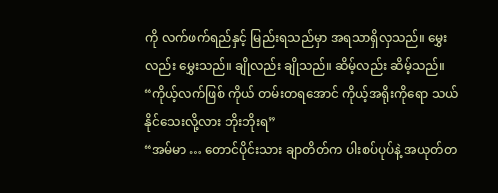ကို လက်ဖက်ရည်နှင့် မြည်းရသည်မှာ အရသာရှိလှသည်။ မွှေးလည်း မွှေးသည်။ ချိုလည်း ချိုသည်။ ဆိမ့်လည်း ဆိမ့်သည်။
“ကိုယ့်လက်ဖြစ် ကိုယ် တမ်းတရအောင် ကိုယ့်အရိုးကိုရော သယ်နိုင်သေးလို့လား ဘိုးဘိုးရ”
“အမ်မာ … တောင်ပိုင်းသား ချာတိတ်က ပါးစပ်ပုပ်နဲ့ အယုတ်တ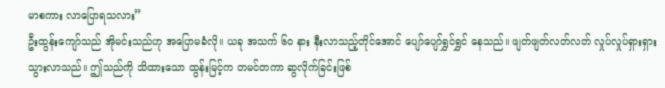မာစကား လာပြောရသလား”
ဦးထွန်းကျော်သည် အိုမင်းသည်ဟု အပြောမခံလို။ ယခု အသက် ၆ဝ နား နီးလာသည့်တိုင်အောင် ပျော်ပျော်ရွှင်ရွှင် နေသည်။ ဖျတ်ဖျတ်လတ်လတ် လှုပ်လှုပ်ရှားရှား သွားလာသည်။ ဤသည်ကို သိထားသော ထွန်းမြင့်က တမင်တကာ ဆွလိုက်ခြင်းဖြစ်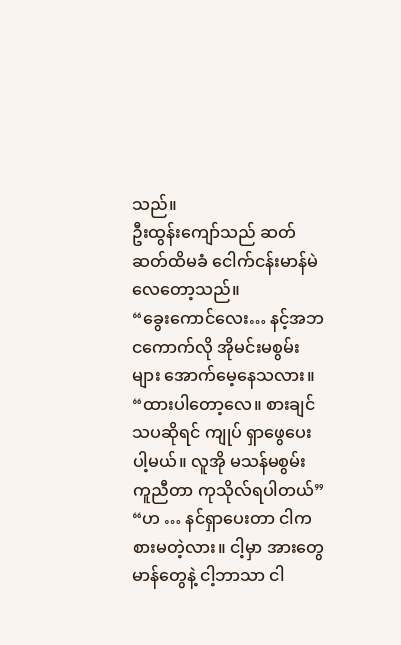သည်။
ဦးထွန်းကျော်သည် ဆတ်ဆတ်ထိမခံ ငေါက်ငန်းမာန်မဲလေတော့သည်။
“ခွေးကောင်လေး… နင့်အဘ ငကောက်လို အိုမင်းမစွမ်းများ အောက်မေ့နေသလား။
“ထားပါတော့လေ။ စားချင်သပဆိုရင် ကျုပ် ရှာဖွေပေးပါ့မယ်။ လူအို မသန်မစွမ်း ကူညီတာ ကုသိုလ်ရပါတယ်”
“ဟ … နင်ရှာပေးတာ ငါက စားမတဲ့လား။ ငါ့မှာ အားတွေ မာန်တွေနဲ့ ငါ့ဘာသာ ငါ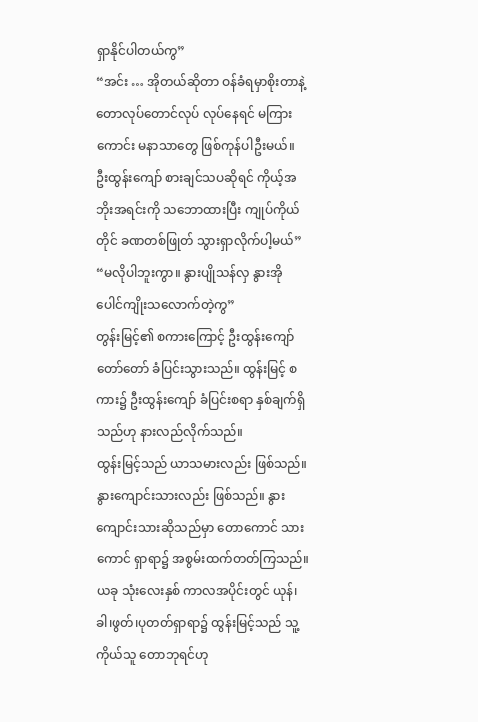ရှာနိုင်ပါတယ်ကွ”
“အင်း … အိုတယ်ဆိုတာ ဝန်ခံရမှာစိုးတာနဲ့ တောလုပ်တောင်လုပ် လုပ်နေရင် မကြားကောင်း မနာသာတွေ ဖြစ်ကုန်ပါဦးမယ်။ ဦးထွန်းကျော် စားချင်သပဆိုရင် ကိုယ့်အဘိုးအရင်းကို သဘောထားပြီး ကျုပ်ကိုယ်တိုင် ခဏတစ်ဖြုတ် သွားရှာလိုက်ပါ့မယ်”
“မလိုပါဘူးကွာ။ နွားပျိုသန်လှ နွားအိုပေါင်ကျိုးသလောက်တဲ့ကွ”
တွန်းမြင့်၏ စကားကြောင့် ဦးထွန်းကျော် တော်တော် ခံပြင်းသွားသည်။ ထွန်းမြင့် စကား၌ ဦးထွန်းကျော် ခံပြင်းစရာ နှစ်ချက်ရှိသည်ဟု နားလည်လိုက်သည်။
ထွန်းမြင့်သည် ယာသမားလည်း ဖြစ်သည်။ နွားကျောင်းသားလည်း ဖြစ်သည်။ နွားကျောင်းသားဆိုသည်မှာ တောကောင် သားကောင် ရှာရာ၌ အစွမ်းထက်တတ်ကြသည်။
ယခု သုံးလေးနှစ် ကာလအပိုင်းတွင် ယုန်၊ ခါ၊ဖွတ်၊ပုတတ်ရှာရာ၌ ထွန်းမြင့်သည် သူ့ကိုယ်သူ တောဘုရင်ဟု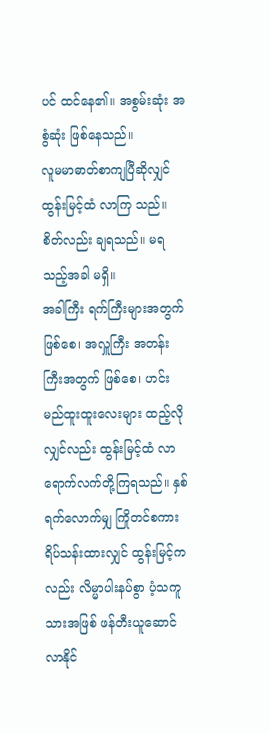ပင် ထင်နေ၏။ အစွမ်းဆုံး အစွံဆုံး ဖြစ်နေသည်။
လူမမာဓာတ်စာကျပြီဆိုလျှင် ထွန်းမြင့်ထံ လာကြ သည်။ စိတ်လည်း ချရသည်။ မရသည့်အခါ မရှိ။
အခါကြီး ရက်ကြီးများအတွက် ဖြစ်စေ၊ အလှူကြီး အတန်းကြီးအတွက် ဖြစ်စေ၊ ဟင်းမည်ထူးထူးလေးများ ထည့်လိုလျှင်လည်း ထွန်းမြင့်ထံ လာရောက်လက်တို့ကြရသည်။ နှစ်ရက်လောက်မျှ ကြိုတင်စကားရိပ်သန်းထားလျှင် ထွန်းမြင့်ကလည်း လိမ္မာပါးနပ်စွာ ပံ့သကူသားအဖြစ် ဖန်တီးယူဆောင်လာနိုင်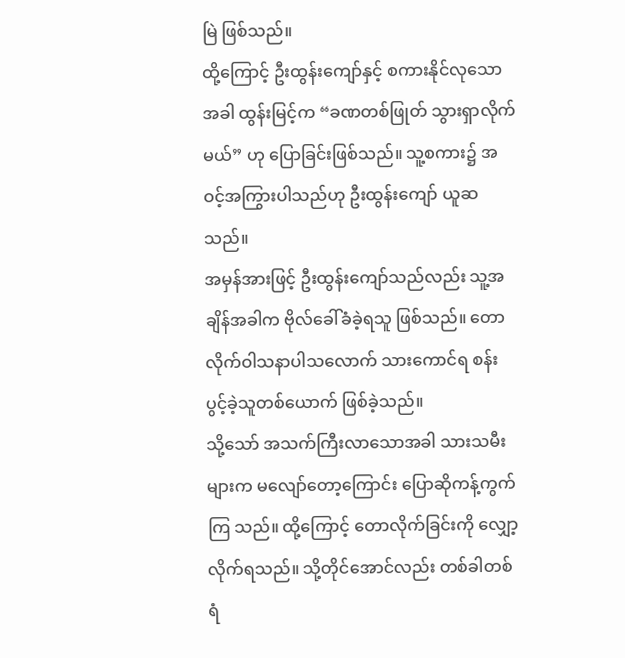မြဲ ဖြစ်သည်။
ထို့ကြောင့် ဦးထွန်းကျော်နှင့် စကားနိုင်လုသောအခါ ထွန်းမြင့်က “ခဏတစ်ဖြုတ် သွားရှာလိုက်မယ်” ဟု ပြောခြင်းဖြစ်သည်။ သူ့စကား၌ အဝင့်အကြွားပါသည်ဟု ဦးထွန်းကျော် ယူဆသည်။
အမှန်အားဖြင့် ဦးထွန်းကျော်သည်လည်း သူ့အချိန်အခါက ဗိုလ်ခေါ်ခံခဲ့ရသူ ဖြစ်သည်။ တောလိုက်ဝါသနာပါသလောက် သားကောင်ရ စန်းပွင့်ခဲ့သူတစ်ယောက် ဖြစ်ခဲ့သည်။
သို့သော် အသက်ကြီးလာသောအခါ သားသမီးများက မလျော်တော့ကြောင်း ပြောဆိုကန့်ကွက်ကြ သည်။ ထို့ကြောင့် တောလိုက်ခြင်းကို လျှော့လိုက်ရသည်။ သို့တိုင်အောင်လည်း တစ်ခါတစ်ရံ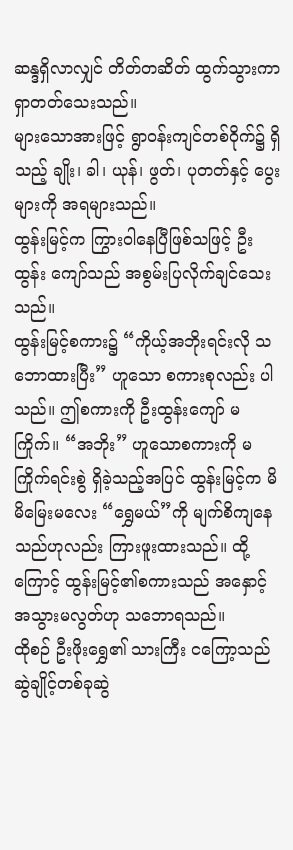ဆန္ဒရှိလာလျှင် တိတ်တဆိတ် ထွက်သွားကာ ရှာတတ်သေးသည်။
များသောအားဖြင့် ရွာဝန်းကျင်တစ်ဝိုက်၌ ရှိသည့် ချိုး၊ ခါ၊ ယုန်၊ ဖွတ်၊ ပုတတ်နှင့် ပွေးများကို အရများသည်။
ထွန်းမြင့်က ကြွားဝါနေပြီဖြစ်သဖြင့် ဦးထွန်း ကျော်သည် အစွမ်းပြလိုက်ချင်သေးသည်။
ထွန်းမြင့်စကား၌ “ကိုယ့်အဘိုးရင်းလို သဘောထားပြီး” ဟူသော စကားစုလည်း ပါသည်။ ဤစကားကို ဦးထွန်းကျော် မကြိုက်။ “အဘိုး” ဟူသောစကားကို မကြိုက်ရင်းစွဲ ရှိခဲ့သည့်အပြင် ထွန်းမြင့်က မိမိမြေးမလေး “ရွှေမယ်”ကို မျက်စိကျနေသည်ဟုလည်း ကြားဖူးထားသည်။ ထို့ကြောင့် ထွန်းမြင့်၏စကားသည် အနှောင့်အသွားမလွတ်ဟု သဘောရသည်။
ထိုစဉ် ဦးဖိုးရွှေ၏ သားကြီး ငကြော့သည် ဆွဲချိုင့်တစ်ခုဆွဲ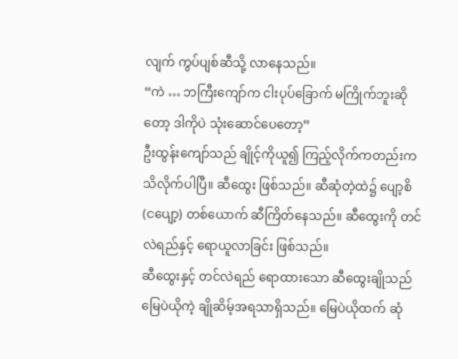လျက် ကွပ်ပျစ်ဆီသို့ လာနေသည်။
“ကဲ … ဘကြီးကျော်က ငါးပုပ်ခြောက် မကြိုက်ဘူးဆိုတော့ ဒါကိုပဲ သုံးဆောင်ပေတော့”
ဦးထွန်းကျော်သည် ချိုင့်ကိုယူ၍ ကြည့်လိုက်ကတည်းက သိလိုက်ပါပြီ။ ဆီထွေး ဖြစ်သည်။ ဆီဆုံတဲ့ထဲ၌ ပျော့စိ (ငပျော့) တစ်ယောက် ဆီကြိတ်နေသည်။ ဆီထွေးကို တင်လဲရည်နှင့် ရောယူလာခြင်း ဖြစ်သည်။
ဆီထွေးနှင့် တင်လဲရည် ရောထားသော ဆီထွေးချိုသည် မြေပဲယိုကဲ့ ချိုဆိမ့်အရသာရှိသည်။ မြေပဲယိုထက် ဆုံ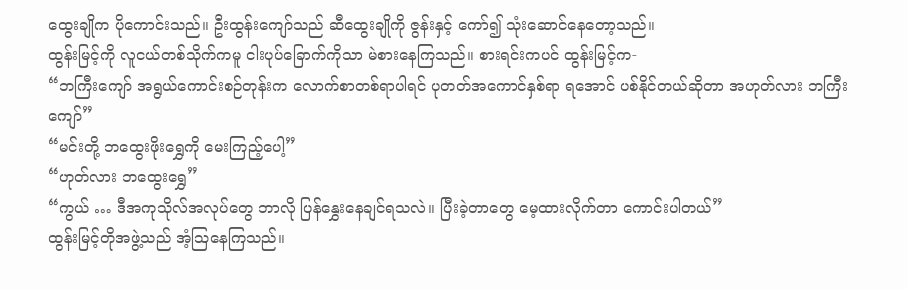ထွေးချိုက ပိုကောင်းသည်။ ဦးထွန်းကျော်သည် ဆီထွေးချိုကို ဇွန်းနှင့် ကော်၍ သုံးဆောင်နေတော့သည်။
ထွန်းမြင့်ကို လူငယ်တစ်သိုက်ကမူ ငါးပုပ်ခြောက်ကိုသာ မဲစားနေကြသည်။ စားရင်းကပင် ထွန်းမြင့်က-
“ဘကြီးကျော် အရွယ်ကောင်းစဉ်တုန်းက လောက်စာတစ်ရာပါရင် ပုတတ်အကောင်နှစ်ရာ ရအောင် ပစ်နိုင်တယ်ဆိုတာ အဟုတ်လား ဘကြီးကျော်”
“မင်းတို့ ဘထွေးဖိုးရွှေကို မေးကြည့်ပေါ့”
“ဟုတ်လား ဘထွေးရွှေ”
“ကွယ် … ဒီအကုသိုလ်အလုပ်တွေ ဘာလို ပြန်နွှေးနေချင်ရသလဲ။ ပြီးခဲ့တာတွေ မေ့ထားလိုက်တာ ကောင်းပါတယ်”
ထွန်းမြင့်တိုအဖွဲ့သည် အံ့ဩနေကြသည်။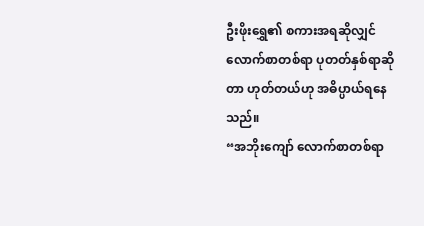ဦးဖိုးရွှေ၏ စကားအရဆိုလျှင် လောက်စာတစ်ရာ ပုတတ်နှစ်ရာဆိုတာ ဟုတ်တယ်ဟု အဓိပ္ပာယ်ရနေသည်။
“အဘိုးကျော် လောက်စာတစ်ရာ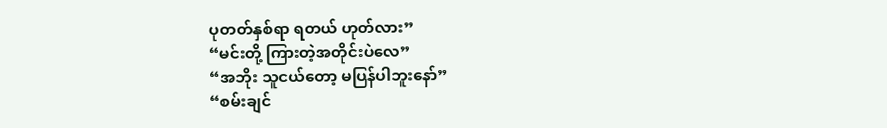ပုတတ်နှစ်ရာ ရတယ် ဟုတ်လား”
“မင်းတို့ ကြားတဲ့အတိုင်းပဲလေ”
“အဘိုး သူငယ်တော့ မပြန်ပါဘူးနော်”
“စမ်းချင်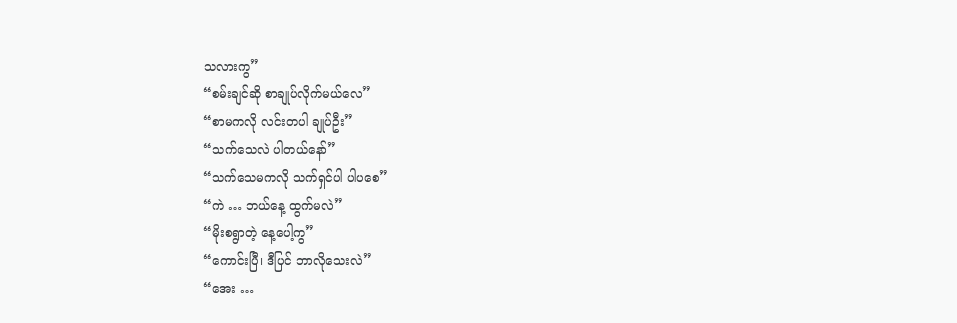သလားကွ”
“စမ်းချင်ဆို စာချုပ်လိုက်မယ်လေ”
“စာမကလို လင်းတပါ ချုပ်ဦး”
“သက်သေလဲ ပါတယ်နော်”
“သက်သေမကလို သက်ရှင်ပါ ပါပစေ”
“ကဲ … ဘယ်နေ့ ထွက်မလဲ”
“မိုးစရွာတဲ့ နေ့ပေါ့ကွ”
“ကောင်းပြီ၊ ဒီပြင် ဘာလိုသေးလဲ”
“အေး …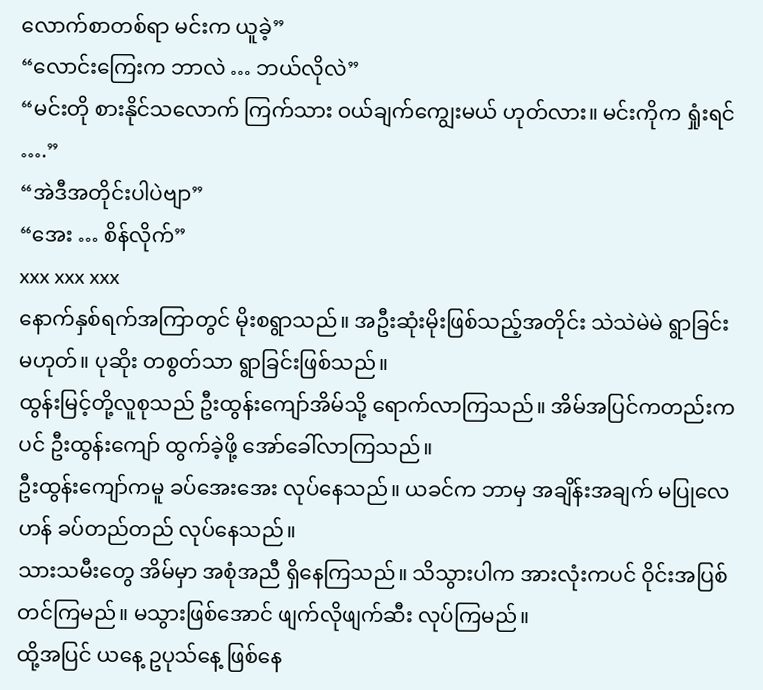လောက်စာတစ်ရာ မင်းက ယူခဲ့”
“လောင်းကြေးက ဘာလဲ … ဘယ်လိုလဲ”
“မင်းတို စားနိုင်သလောက် ကြက်သား ဝယ်ချက်ကျွေးမယ် ဟုတ်လား။ မင်းကိုက ရှုံးရင် ….”
“အဲဒီအတိုင်းပါပဲဗျာ”
“အေး … စိန်လိုက်”
xxx xxx xxx
နောက်နှစ်ရက်အကြာတွင် မိုးစရွာသည်။ အဦးဆုံးမိုးဖြစ်သည့်အတိုင်း သဲသဲမဲမဲ ရွာခြင်းမဟုတ်။ ပုဆိုး တစွတ်သာ ရွာခြင်းဖြစ်သည်။
ထွန်းမြင့်တို့လူစုသည် ဦးထွန်းကျော်အိမ်သို့ ရောက်လာကြသည်။ အိမ်အပြင်ကတည်းကပင် ဦးထွန်းကျော် ထွက်ခဲ့ဖို့ အော်ခေါ်လာကြသည်။
ဦးထွန်းကျော်ကမူ ခပ်အေးအေး လုပ်နေသည်။ ယခင်က ဘာမှ အချိန်းအချက် မပြုလေဟန် ခပ်တည်တည် လုပ်နေသည်။
သားသမီးတွေ အိမ်မှာ အစုံအညီ ရှိနေကြသည်။ သိသွားပါက အားလုံးကပင် ဝိုင်းအပြစ်တင်ကြမည်။ မသွားဖြစ်အောင် ဖျက်လိုဖျက်ဆီး လုပ်ကြမည်။
ထို့အပြင် ယနေ့ ဥပုသ်နေ့ ဖြစ်နေ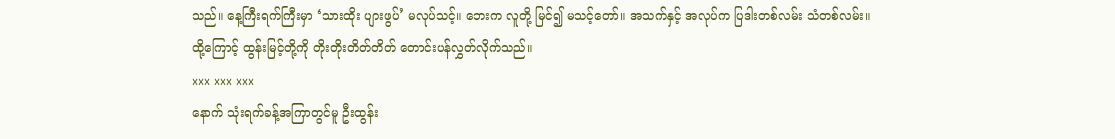သည်။ နေ့ကြီးရက်ကြီးမှာ ‘သားထိုး ပျားဖွပ်’ မလုပ်သင့်။ ဘေးက လူတို့ မြင်၍ မသင့်တော်။ အသက်နှင့် အလုပ်က ပြဒါးတစ်လမ်း သံတစ်လမ်း။
ထို့ကြောင့် ထွန်းမြင့်တို့ကို တိုးတိုးတိတ်တိတ် တောင်းပန်လွှတ်လိုက်သည်။
xxx xxx xxx
နောက် သုံးရက်ခန့်အကြာတွင်မူ ဦးထွန်း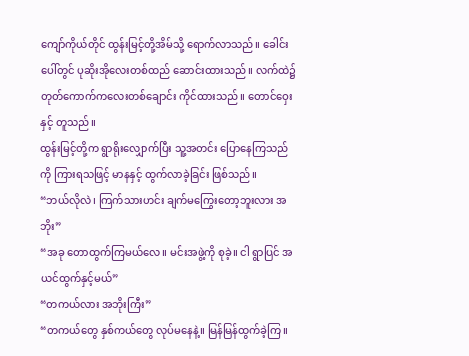ကျော်ကိုယ်တိုင် ထွန်းမြင့်တို့အိမ်သို့ ရောက်လာသည်။ ခေါင်းပေါ်တွင် ပုဆိုးအိုလေးတစ်ထည် ဆောင်းထားသည်။ လက်ထဲ၌ တုတ်ကောက်ကလေးတစ်ချောင်း ကိုင်ထားသည်။ တောင်ဝှေးနှင့် တူသည်။
ထွန်းမြင့်တို့က ရွာရိုးလျှောက်ပြီး သူ့အတင်း ပြောနေကြသည်ကို ကြားရသဖြင့် မာနနှင့် ထွက်လာခဲ့ခြင်း ဖြစ်သည်။
“ဘယ်လိုလဲ၊ ကြက်သားဟင်း ချက်မကြွေးတော့ဘူးလား အဘိုး”
“အခု တောထွက်ကြမယ်လေ။ မင်းအဖွဲ့ကို စုခဲ့။ ငါ ရွာပြင် အယင်ထွက်နှင့်မယ်”
“တကယ်လား အဘိုးကြီး”
“တကယ်တွေ နှစ်ကယ်တွေ လုပ်မနေနဲ့။ မြန်မြန်ထွက်ခဲ့ကြ။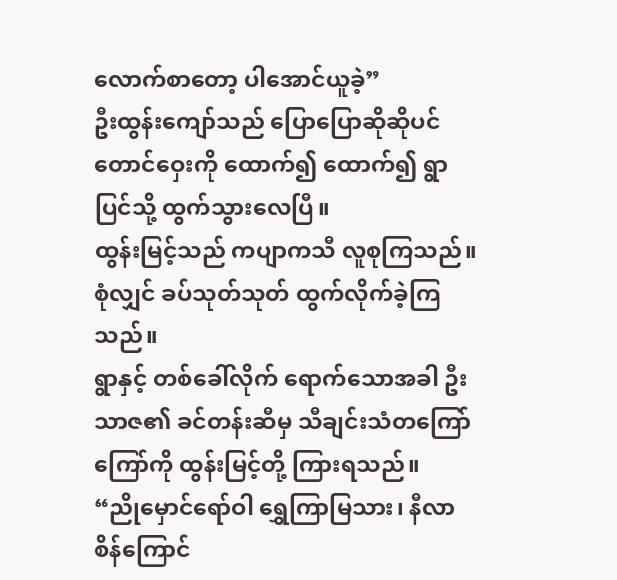လောက်စာတော့ ပါအောင်ယူခဲ့”
ဦးထွန်းကျော်သည် ပြောပြောဆိုဆိုပင် တောင်ဝှေးကို ထောက်၍ ထောက်၍ ရွာပြင်သို့ ထွက်သွားလေပြီ။
ထွန်းမြင့်သည် ကပျာကသီ လူစုကြသည်။ စုံလျှင် ခပ်သုတ်သုတ် ထွက်လိုက်ခဲ့ကြသည်။
ရွာနှင့် တစ်ခေါ်လိုက် ရောက်သောအခါ ဦးသာဇ၏ ခင်တန်းဆီမှ သီချင်းသံတကြော်ကြော်ကို ထွန်းမြင့်တို့ ကြားရသည်။
“ညိုမှောင်ရော်ဝါ ရွှေကြာမြသား၊ နီလာစိန်ကြောင်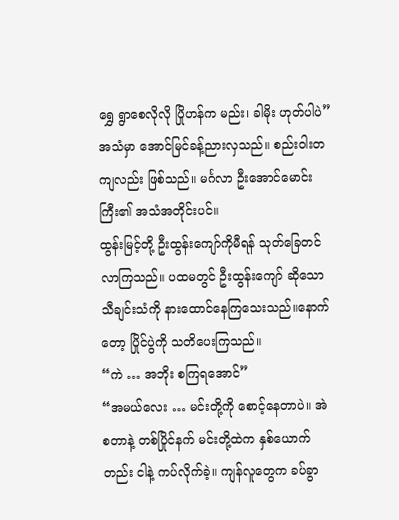ရွှေ ရွာစေလိုလို ပြိုဟန်က မည်း၊ ခါမိုး ဟုတ်ပါပဲ”
အသံမှာ အောင်မြင်ခန့်ညားလှသည်။ စည်းဝါးတကျလည်း ဖြစ်သည်။ မင်္ဂလာ ဦးအောင်မောင်းကြီး၏ အသံအတိုင်းပင်။
ထွန်းမြင့်တို့ ဦးထွန်းကျော်ကိုမီရန် သုတ်ခြေတင်လာကြသည်။ ပထမတွင် ဦးထွန်းကျော် ဆိုသော သီချင်းသံကို နားထောင်နေကြသေးသည်။နောက်တော့ ပြိုင်ပွဲကို သတိပေးကြသည်။
“ကဲ … အဘိုး စကြရအောင်”
“အမယ်လေး … မင်းတို့ကို စောင့်နေတာပဲ။ အဲ စတာနဲ့ တစ်ပြိုင်နက် မင်းတို့ထဲက နှစ်ယောက်တည်း ငါနဲ့ ကပ်လိုက်ခဲ့။ ကျန်လူတွေက ခပ်ခွာ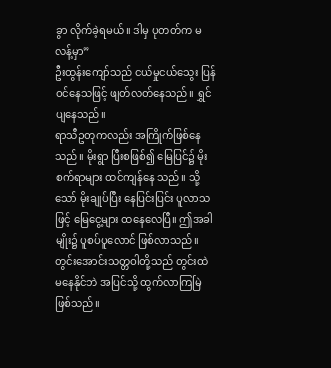ခွာ လိုက်ခဲ့ရမယ်။ ဒါမှ ပုတတ်က မလန့်မှာ”
ဦးထွန်းကျော်သည် ငယ်မှုငယ်သွေး ပြန်ဝင်နေသဖြင့် ဖျတ်လတ်နေသည်။ ရွှင်ပျနေသည်။
ရာသီဥတုကလည်း အကြိုက်ဖြစ်နေသည်။ မိုးရွာ ပြီးစဖြစ်၍ မြေပြင်၌ မိုးစက်ရာများ ထင်ကျန်နေ သည်။ သို့သော် မိုးချုပ်ပြီး နေပြင်းပြင်း ပူလာသဖြင့် မြေငွေ့များ ထနေလေပြီ။ ဤအခါမျိုး၌ ပူစပ်ပူလောင် ဖြစ်လာသည်။ တွင်းအောင်းသတ္တဝါတို့သည် တွင်းထဲ မနေနိုင်ဘဲ အပြင်သို့ ထွက်လာကြမြဲ ဖြစ်သည်။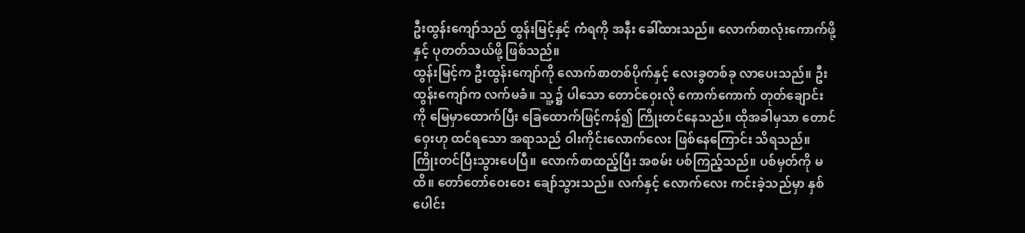ဦးထွန်းကျော်သည် ထွန်းမြင့်နှင့် ကံရကို အနီး ခေါ်ထားသည်။ လောက်စာလုံးကောက်ဖို့နှင့် ပုတတ်သယ်ဖို့ ဖြစ်သည်။
ထွန်းမြင့်က ဦးထွန်းကျော်ကို လောက်စာတစ်ပိုက်နှင့် လေးခွတစ်ခု လာပေးသည်။ ဦးထွန်းကျော်က လက်မခံ။ သူ့ ၌ ပါသော တောင်ဝှေးလို ကောက်ကောက် တုတ်ချောင်းကို မြေမှာထောက်ပြီး ခြေထောက်ဖြင့်ကန်၍ ကြိုးတင်နေသည်။ ထိုအခါမှသာ တောင်ဝှေးဟု ထင်ရသော အရာသည် ဝါးကိုင်းလောက်လေး ဖြစ်နေကြောင်း သိရသည်။
ကြိုးတင်ပြီးသွားပေပြီ။ လောက်စာထည့်ပြီး အစမ်း ပစ်ကြည့်သည်။ ပစ်မှတ်ကို မထိ။ တော်တော်ဝေးဝေး ချော်သွားသည်။ လက်နှင့် လောက်လေး ကင်းခဲ့သည်မှာ နှစ်ပေါင်း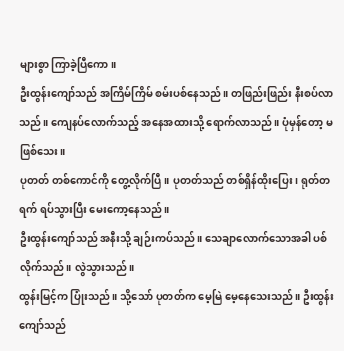များစွာ ကြာခဲ့ပြီကော။
ဦးထွန်းကျော်သည် အကြိမ်ကြိမ် စမ်းပစ်နေသည်။ တဖြည်းဖြည်း နီးစပ်လာသည်။ ကျေနပ်လောက်သည့် အနေအထားသို့ ရောက်လာသည်။ ပုံမှန်တော့ မဖြစ်သေး။
ပုတတ် တစ်ကောင်ကို တွေ့လိုက်ပြီ။ ပုတတ်သည် တစ်ရှိန်ထိုးပြေး၊ ရုတ်တရက် ရပ်သွားပြီး မေးကော့နေသည်။
ဦးထွန်းကျော်သည် အနီးသို့ ချဉ်းကပ်သည်။ သေချာလောက်သောအခါ ပစ်လိုက်သည်။ လွဲသွားသည်။
ထွန်းမြင့်က ပြုံးသည်။ သို့သော် ပုတတ်က မေ့မြဲ မေ့နေသေးသည်။ ဦးထွန်းကျော်သည်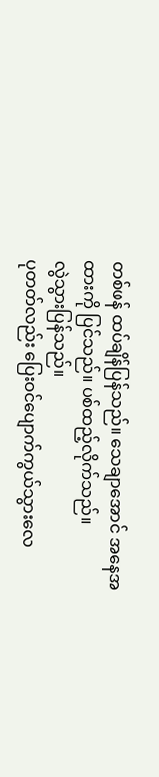တစ်ဖန် ထပ်ချိန်ပြန်သည်။ သေချာအောင် အနေအထားကို ပြင်သည်။ ပစ်ထည့်လိုက်သည်။
လွဲသွားပြန်သည်။
ပုတတ်လည်း ပြေးဝင်ပျောက်ကွယ်သွားလေ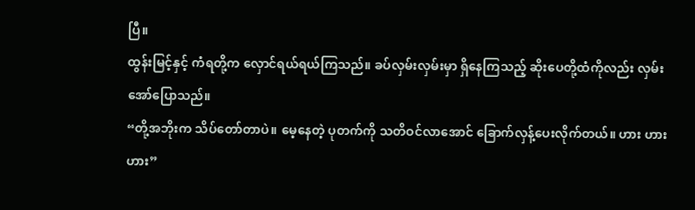ပြီ။
ထွန်းမြင့်နှင့် ကံရတို့က လှောင်ရယ်ရယ်ကြသည်။ ခပ်လှမ်းလှမ်းမှာ ရှိနေကြသည့် ဆိုးပေတို့ထံကိုလည်း လှမ်းအော်ပြောသည်။
“တို့အဘိုးက သိပ်တော်တာပဲ။ မေ့နေတဲ့ ပုတက်ကို သတိဝင်လာအောင် ခြောက်လှန့်ပေးလိုက်တယ်။ ဟား ဟား ဟား”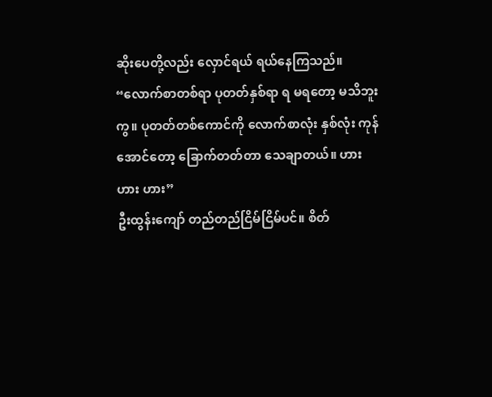ဆိုးပေတို့လည်း လှောင်ရယ် ရယ်နေကြသည်။
“လောက်စာတစ်ရာ ပုတတ်နှစ်ရာ ရ မရတော့ မသိဘူးကွ။ ပုတတ်တစ်ကောင်ကို လောက်စာလုံး နှစ်လုံး ကုန်အောင်တော့ ခြောက်တတ်တာ သေချာတယ်။ ဟား ဟား ဟား”
ဦးထွန်းကျော် တည်တည်ငြိမ်ငြိမ်ပင်။ စိတ်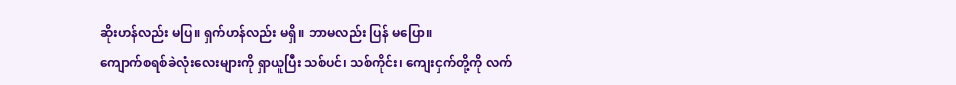ဆိုးဟန်လည်း မပြ။ ရှက်ဟန်လည်း မရှိ။ ဘာမလည်း ပြန် မပြော။
ကျောက်စရစ်ခဲလုံးလေးများကို ရှာယူပြီး သစ်ပင်၊ သစ်ကိုင်း၊ ကျေးငှက်တို့ကို လက်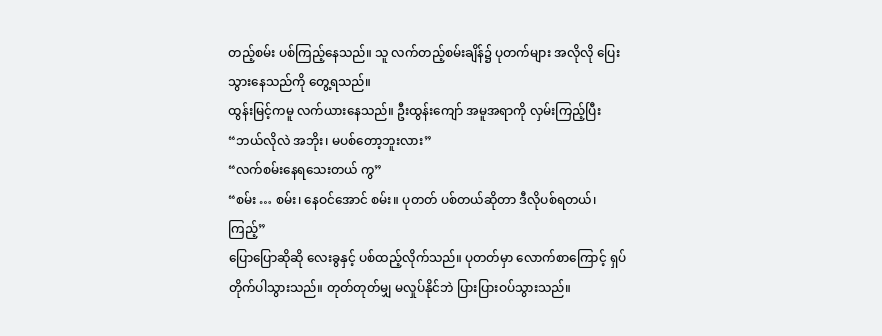တည့်စမ်း ပစ်ကြည့်နေသည်။ သူ လက်တည့်စမ်းချိန်၌ ပုတက်များ အလိုလို ပြေးသွားနေသည်ကို တွေ့ရသည်။
ထွန်းမြင့်ကမူ လက်ယားနေသည်။ ဦးထွန်းကျော် အမူအရာကို လှမ်းကြည့်ပြီး
“ဘယ်လိုလဲ အဘိုး၊ မပစ်တော့ဘူးလား”
“လက်စမ်းနေရသေးတယ် ကွ”
“စမ်း … စမ်း၊ နေဝင်အောင် စမ်း။ ပုတတ် ပစ်တယ်ဆိုတာ ဒီလိုပစ်ရတယ်၊ ကြည့်”
ပြောပြောဆိုဆို လေးခွနှင့် ပစ်ထည့်လိုက်သည်။ ပုတတ်မှာ လောက်စာကြောင့် ရှပ်တိုက်ပါသွားသည်။ တုတ်တုတ်မျှ မလှုပ်နိုင်ဘဲ ပြားပြားဝပ်သွားသည်။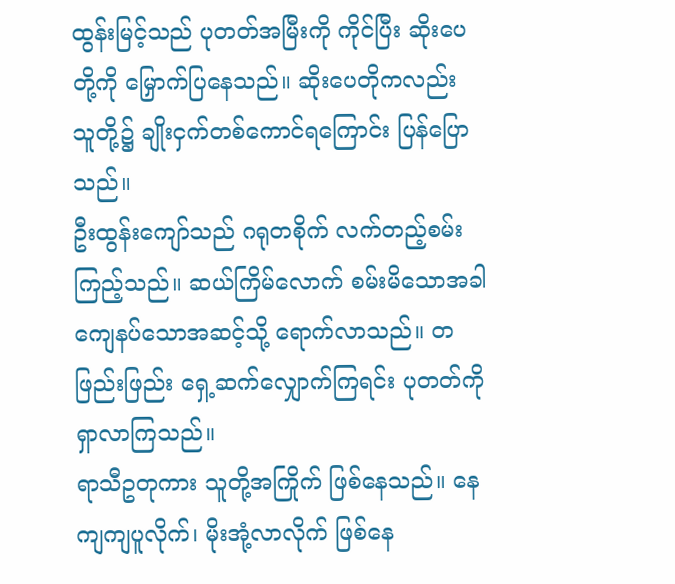ထွန်းမြင့်သည် ပုတတ်အမြီးကို ကိုင်ပြီး ဆိုးပေတို့ကို မြှောက်ပြနေသည်။ ဆိုးပေတိုကလည်း သူတို့၌ ချိုးငှက်တစ်ကောင်ရကြောင်း ပြန်ပြောသည်။
ဦးထွန်းကျော်သည် ဂရုတစိုက် လက်တည့်စမ်းကြည့်သည်။ ဆယ်ကြိမ်လောက် စမ်းမိသောအခါ ကျေနပ်သောအဆင့်သို့ ရောက်လာသည်။ တဖြည်းဖြည်း ရှေ့ဆက်လျှောက်ကြရင်း ပုတတ်ကို ရှာလာကြသည်။
ရာသီဥတုကား သူတို့အကြိုက် ဖြစ်နေသည်။ နေကျကျပူလိုက်၊ မိုးအုံ့လာလိုက် ဖြစ်နေ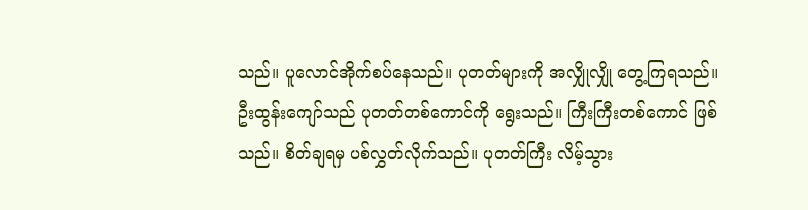သည်။ ပူလောင်အိုက်စပ်နေသည်။ ပုတတ်များကို အလျှိုလျှို တွေ့ကြရသည်။
ဦးထွန်းကျော်သည် ပုတတ်တစ်ကောင်ကို ရွေးသည်။ ကြီးကြီးတစ်ကောင် ဖြစ်သည်။ စိတ်ချရမှ ပစ်လွှတ်လိုက်သည်။ ပုတတ်ကြီး လိမ့်သွား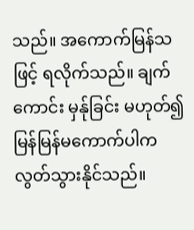သည်။ အကောက်မြန်သဖြင့် ရလိုက်သည်။ ချက်ကောင်း မှန်ုခြင်း မဟုတ်၍ မြန်မြန်မကောက်ပါက လွတ်သွားနိုင်သည်။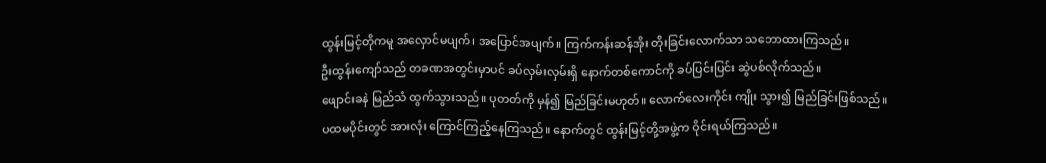ထွန်းမြင့်တိုကမူ အလှောင်မပျက်၊ အပြောင်အပျက်။ ကြက်ကန်းဆန်အိုး တိုးခြင်းလောက်သာ သဘောထားကြသည်။
ဦးထွန်းကျော်သည် တခဏအတွင်းမှာပင် ခပ်လှမ်းလှမ်းရှိ နောက်တစ်ကောင်ကို ခပ်ပြင်းပြင်း ဆွဲပစ်လိုက်သည်။
ဖျောင်းခနဲ မြည်သံ ထွက်သွားသည်။ ပုတတ်ကို မှန်၍ မြည်ခြင်းမဟုတ်။ လောက်လေးကိုင်း ကျိုး သွား၍ မြည်ခြင်းဖြစ်သည်။
ပထမပိုင်းတွင် အားလုံး ကြောင်ကြည့်နေကြသည်။ နောက်တွင် ထွန်းမြင့်တို့အဖွဲ့က ဝိုင်းရယ်ကြသည်။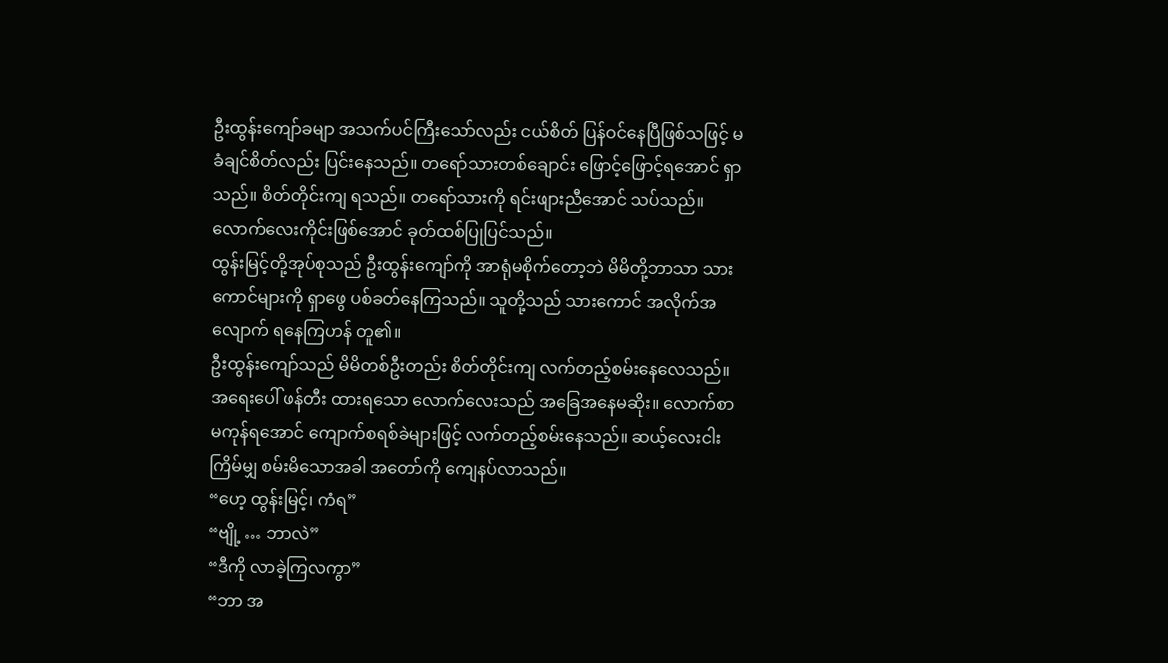ဦးထွန်းကျော်ခမျာ အသက်ပင်ကြီးသော်လည်း ငယ်စိတ် ပြန်ဝင်နေပြီဖြစ်သဖြင့် မခံချင်စိတ်လည်း ပြင်းနေသည်။ တရော်သားတစ်ချောင်း ဖြောင့်ဖြောင့်ရအောင် ရှာသည်။ စိတ်တိုင်းကျ ရသည်။ တရော်သားကို ရင်းဖျားညီအောင် သပ်သည်။ လောက်လေးကိုင်းဖြစ်အောင် ခုတ်ထစ်ပြုပြင်သည်။
ထွန်းမြင့်တို့အုပ်စုသည် ဦးထွန်းကျော်ကို အာရုံမစိုက်တော့ဘဲ မိမိတို့ဘာသာ သားကောင်များကို ရှာဖွေ ပစ်ခတ်နေကြသည်။ သူတို့သည် သားကောင် အလိုက်အလျောက် ရနေကြဟန် တူ၏။
ဦးထွန်းကျော်သည် မိမိတစ်ဦးတည်း စိတ်တိုင်းကျ လက်တည့်စမ်းနေလေသည်။ အရေးပေါ် ဖန်တီး ထားရသော လောက်လေးသည် အခြေအနေမဆိုး။ လောက်စာ မကုန်ရအောင် ကျောက်စရစ်ခဲများဖြင့် လက်တည့်စမ်းနေသည်။ ဆယ့်လေးငါးကြိမ်မျှ စမ်းမိသောအခါ အတော်ကို ကျေနပ်လာသည်။
“ဟေ့ ထွန်းမြင့်၊ ကံရ”
“ဗျို့ … ဘာလဲ”
“ဒီကို လာခဲ့ကြလကွာ”
“ဘာ အ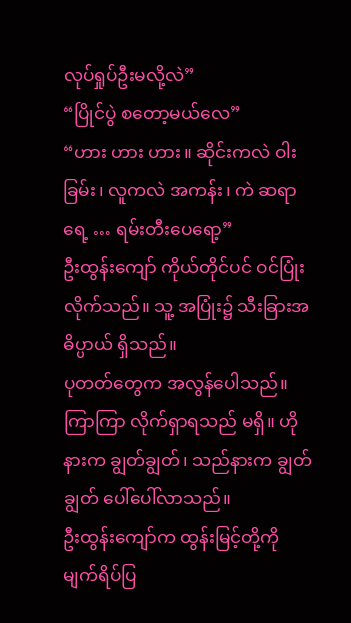လုပ်ရှုပ်ဦးမလို့လဲ”
“ပြိုင်ပွဲ စတော့မယ်လေ”
“ဟား ဟား ဟား။ ဆိုင်းကလဲ ဝါးခြမ်း၊ လူကလဲ အကန်း၊ ကဲ ဆရာ ရေ့ … ရမ်းတီးပေရော့”
ဦးထွန်းကျော် ကိုယ်တိုင်ပင် ဝင်ပြုံးလိုက်သည်။ သူ့ အပြုံး၌ သီးခြားအဓိပ္ပာယ် ရှိသည်။
ပုတတ်တွေက အလွန်ပေါသည်။ ကြာကြာ လိုက်ရှာရသည် မရှိ။ ဟိုနားက ချွတ်ချွတ်၊ သည်နားက ချွတ်ချွတ် ပေါ်ပေါ်လာသည်။
ဦးထွန်းကျော်က ထွန်းမြင့်တို့ကို မျက်ရိပ်ပြ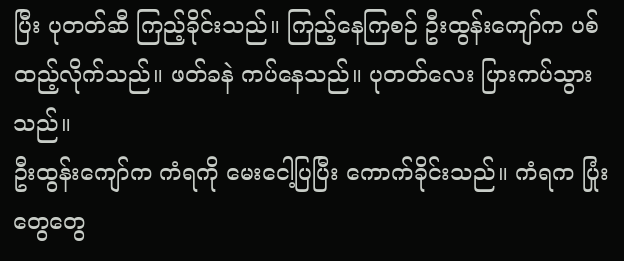ပြီး ပုတတ်ဆီ ကြည့်ခိုင်းသည်။ ကြည့်နေကြစဉ် ဦးထွန်းကျော်က ပစ်ထည့်လိုက်သည်။ ဖတ်ခနဲ ကပ်နေသည်။ ပုတတ်လေး ပြားကပ်သွားသည်။
ဦးထွန်းကျော်က ကံရကို မေးငေါ့ပြပြီး ကောက်ခိုင်းသည်။ ကံရက ပြုံးတွေတွေ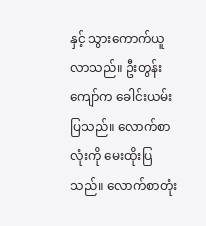နှင့် သွားကောက်ယူလာသည်။ ဦးတွန်းကျော်က ခေါင်းယမ်းပြသည်။ လောက်စာလုံးကို မေးထိုးပြသည်။ လောက်စာတုံး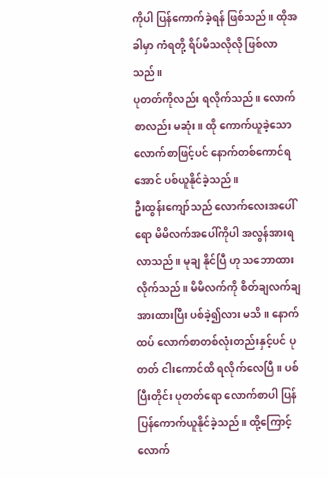ကိုပါ ပြန်ကောက်ခဲ့ရန် ဖြစ်သည်။ ထိုအခါမှာ ကံရတို့ ရိပ်မိသလိုလို ဖြစ်လာသည်။
ပုတတ်ကိုလည်း ရလိုက်သည်။ လောက်စာလည်း မဆုံး။ ထို ကောက်ယူခဲ့သော လောက်စာဖြင့်ပင် နောက်တစ်ကောင်ရအောင် ပစ်ယူနိုင်ခဲ့သည်။
ဦးထွန်းကျော်သည် လောက်လေးအပေါ် ရော မိမိလက်အပေါ်ကိုပါ အလွန်အားရလာသည်။ မုချ နိုင်ပြီ ဟု သဘောထားလိုက်သည်။ မိမိလက်ကို စိတ်ချလက်ချ အားထားပြီး ပစ်ခဲ့၍လား မသိ။ နောက်ထပ် လောက်စာတစ်လုံးတည်းနှင့်ပင် ပုတတ် ငါးကောင်ထိ ရလိုက်လေပြီ။ ပစ်ပြီးတိုင်း ပုတတ်ရော လောက်စာပါ ပြန်ပြန်ကောက်ယူနိုင်ခဲ့သည်။ ထို့ကြောင့် လောက်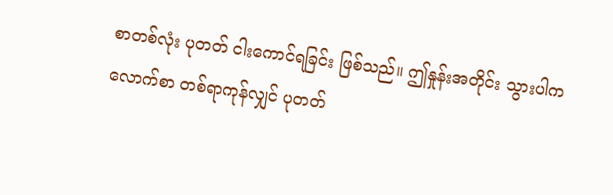စာတစ်လုံး ပုတတ် ငါးကောင်ရခြင်း ဖြစ်သည်။ ဤနှုန်းအတိုင်း သွားပါက လောက်စာ တစ်ရာကုန်လျှင် ပုတတ်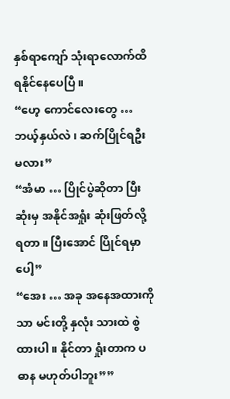နှစ်ရာကျော် သုံးရာလောက်ထိ ရနိုင်နေပေပြီ။
“ဟေ့ ကောင်လေးတွေ … ဘယ့်နှယ်လဲ၊ ဆက်ပြိုင်ရဦးမလား”
“အံမာ … ပြိုင်ပွဲဆိုတာ ပြီးဆုံးမှ အနိုင်အရှုံး ဆုံးဖြတ်လို့ရတာ။ ပြီးအောင် ပြိုင်ရမှာပေါ့”
“အေး … အခု အနေအထားကိုသာ မင်းတို့ နှလုံး သားထဲ စွဲထားပါ။ နိုင်တာ ရှုံးတာက ပဓာန မဟုတ်ပါဘူး””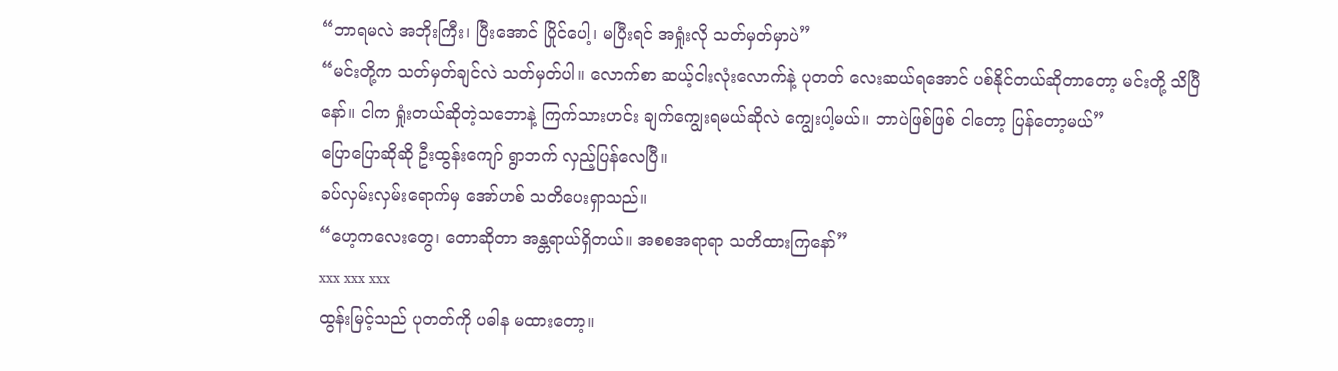“ဘာရမလဲ အဘိုးကြီး၊ ပြီးအောင် ပြိုင်ပေါ့၊ မပြီးရင် အရှုံးလို သတ်မှတ်မှာပဲ”
“မင်းတို့က သတ်မှတ်ချင်လဲ သတ်မှတ်ပါ။ လောက်စာ ဆယ့်ငါးလုံးလောက်နဲ့ ပုတတ် လေးဆယ်ရအောင် ပစ်နိုင်တယ်ဆိုတာတော့ မင်းတို့ သိပြီနော်။ ငါက ရှုံးတယ်ဆိုတဲ့သဘောနဲ့ ကြက်သားဟင်း ချက်ကျွေးရမယ်ဆိုလဲ ကျွေးပါ့မယ်။ ဘာပဲဖြစ်ဖြစ် ငါတော့ ပြန်တော့မယ်”
ပြောပြောဆိုဆို ဦးထွန်းကျော် ရွာဘက် လှည့်ပြန်လေပြီ။
ခပ်လှမ်းလှမ်းရောက်မှ အော်ဟစ် သတိပေးရှာသည်။
“ဟေ့ကလေးတွေ၊ တောဆိုတာ အန္တရာယ်ရှိတယ်။ အစစအရာရာ သတိထားကြနော်”
xxx xxx xxx
ထွန်းမြင့်သည် ပုတတ်ကို ပဓါန မထားတော့။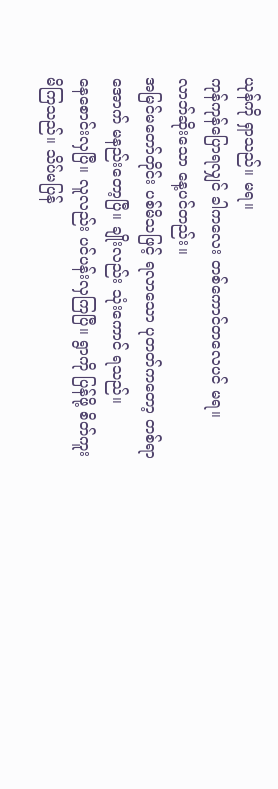ယုန်ကို ရှာသည်။ မရ။
ကုန်ကုန်ပြောရလျှင် ခါကလေး တစ်ကောင်တလေပင် မရ။
လာဘ်ဆိုးသော နေ့ပင်တည်း။
အမြင်မတော်တိုင်း ပစ်မိသဖြင့် ရလာသော ပုတတ်ကတော့ တစ်ရာအောက် မနည်းတော့ပြီ။ ချိုးလည်း သုံးကောင် ရသည်။
နေစောင်းလှပြီ။ လူလည်း ပင်ပန်းလှကြပြီ။ ရွာကို ပြန်ဖို့ စိတ်ကူးမိကြသည်။ သိပ်မပြန်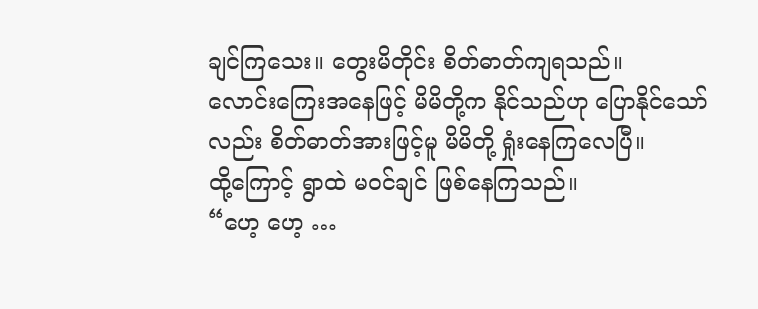ချင်ကြသေး။ တွေးမိတိုင်း စိတ်ဓာတ်ကျရသည်။
လောင်းကြေးအနေဖြင့် မိမိတို့က နိုင်သည်ဟု ပြောနိုင်သော်လည်း စိတ်ဓာတ်အားဖြင့်မူ မိမိတို့ ရှုံးနေကြလေပြီ။
ထို့ကြောင့် ရွာထဲ မဝင်ချင် ဖြစ်နေကြသည်။
“ဟေ့ ဟေ့ …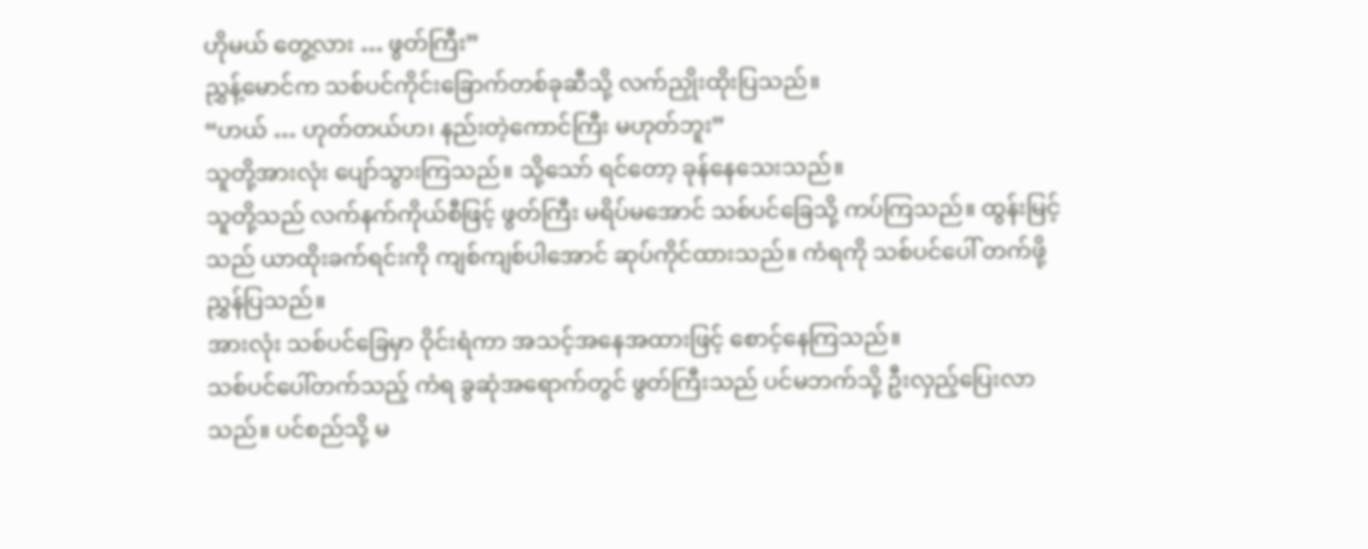ဟိုမယ် တွေ့လား … ဖွတ်ကြီး”
ညွှန့်မောင်က သစ်ပင်ကိုင်းခြောက်တစ်ခုဆီသို့ လက်ညှိုးထိုးပြသည်။
“ဟယ် … ဟုတ်တယ်ဟ၊ နည်းတဲ့ကောင်ကြီး မဟုတ်ဘူး”
သူတို့အားလုံး ပျော်သွားကြသည်။ သို့သော် ရင်တော့ ခုန်နေသေးသည်။
သူတို့သည် လက်နက်ကိုယ်စီဖြင့် ဖွတ်ကြီး မရိပ်မအောင် သစ်ပင်ခြေသို့ ကပ်ကြသည်။ ထွန်းမြင့်သည် ယာထိုးခက်ရင်းကို ကျစ်ကျစ်ပါအောင် ဆုပ်ကိုင်ထားသည်။ ကံရကို သစ်ပင်ပေါ် တက်ဖို့ ညွှန်ပြသည်။
အားလုံး သစ်ပင်ခြေမှာ ဝိုင်းရံကာ အသင့်အနေအထားဖြင့် စောင့်နေကြသည်။
သစ်ပင်ပေါ်တက်သည့် ကံရ ခွဆုံအရောက်တွင် ဖွတ်ကြီးသည် ပင်မဘက်သို့ ဦးလှည့်ပြေးလာသည်။ ပင်စည်သို့ မ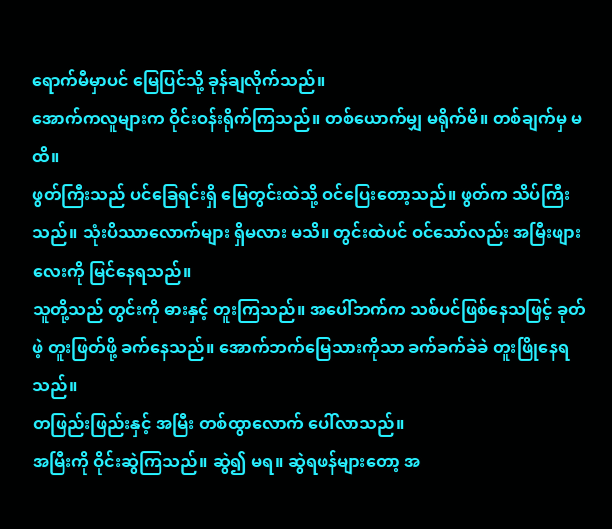ရောက်မီမှာပင် မြေပြင်သို့ ခုန်ချလိုက်သည်။
အောက်ကလူများက ဝိုင်းဝန်းရိုက်ကြသည်။ တစ်ယောက်မျှ မရိုက်မိ။ တစ်ချက်မှ မထိ။
ဖွတ်ကြီးသည် ပင်ခြေရင်းရှိ မြေတွင်းထဲသို့ ဝင်ပြေးတော့သည်။ ဖွတ်က သိပ်ကြီးသည်။ သုံးပိဿာလောက်များ ရှိမလား မသိ။ တွင်းထဲပင် ဝင်သော်လည်း အမြီးဖျားလေးကို မြင်နေရသည်။
သူတို့သည် တွင်းကို ဓားနှင့် တူးကြသည်။ အပေါ်ဘက်က သစ်ပင်ဖြစ်နေသဖြင့် ခုတ်ဖဲ့ တူးဖြတ်ဖို့ ခက်နေသည်။ အောက်ဘက်မြေသားကိုသာ ခက်ခက်ခဲခဲ တူးဖြိုနေရသည်။
တဖြည်းဖြည်းနှင့် အမြီး တစ်ထွာလောက် ပေါ်လာသည်။
အမြီးကို ဝိုင်းဆွဲကြသည်။ ဆွဲ၍ မရ။ ဆွဲရဖန်များတော့ အ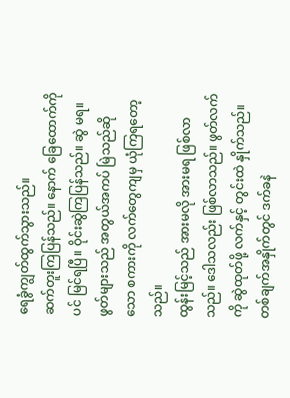ရေခွံကျွတ်ထွက်သွားသည်။
ဆက်တူးကြပြန်သည်။ နောက် ခြေထောက်ကိုပင် မြင်ရပြီ။ ဝိုင်းဆွဲကြပြန်သည်။ ဆွဲ မရ။
ဖွတ်များသည် အတွယ်အကပ် မြဲသည်ဆိုသော စကားကို လက်တွေကျမှ ယုံကြရတော့သည်။
ထွန်းမြင့်သည် အားမလို အားမရ ဖြစ်လာသည်။ ဒေါသလည်း ဖြစ်လာသည်။ ဖွတ်လက်ကို ဆွဲထုတ်ဖို့ လက်နှင့် တွင်းထဲ နှိုက်သည်။ တစ်ချက်အနှိုက်တွင် ဒက်ခနဲ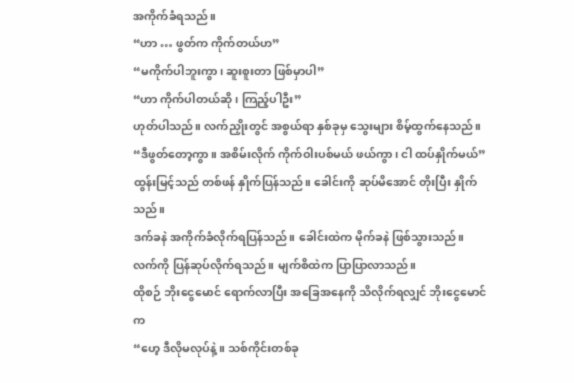အကိုက်ခံရသည်။
“ဟာ … ဖွတ်က ကိုက်တယ်ဟ”
“မကိုက်ပါဘူးကွာ၊ ဆူးစူးတာ ဖြစ်မှာပါ”
“ဟာ ကိုက်ပါတယ်ဆို၊ ကြည့်ပါဦး”
ဟုတ်ပါသည်။ လက်ညှိုးတွင် အစွယ်ရာ နှစ်ခုမှ သွေးများ စိမ့်ထွက်နေသည်။
“ဒီဖွတ်တော့ကွာ။ အစိမ်းလိုက် ကိုက်ဝါးပစ်မယ် ဖယ်ကွာ၊ ငါ ထပ်နှိုက်မယ်”
ထွန်းမြင့်သည် တစ်ဖန် နှိုက်ပြန်သည်။ ခေါင်းကို ဆုပ်မိအောင် တိုးပြီး နှိုက်သည်။
ဒက်ခနဲ အကိုက်ခံလိုက်ရပြန်သည်။ ခေါင်းထဲက မိုက်ခနဲ ဖြစ်သွားသည်။
လက်ကို ပြန်ဆုပ်လိုက်ရသည်။ မျက်စိထဲက ပြာပြာလာသည်။
ထိုစဉ် ဘိုးငွေမောင် ရောက်လာပြီး အခြေအနေကို သိလိုက်ရလျှင် ဘိုးငွေမောင်က
“ဟေ့ ဒီလိုမလုပ်နဲ့။ သစ်ကိုင်းတစ်ခု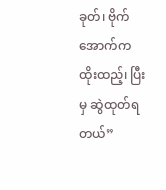ခုတ်၊ ဗိုက်အောက်က ထိုးထည့်၊ ပြီးမှ ဆွဲထုတ်ရတယ်”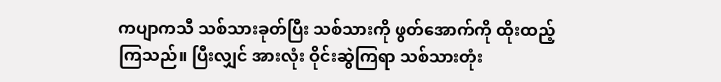ကပျာကသီ သစ်သားခုတ်ပြီး သစ်သားကို ဖွတ်အောက်ကို ထိုးထည့်ကြသည်။ ပြီးလျှင် အားလုံး ဝိုင်းဆွဲကြရာ သစ်သားတုံး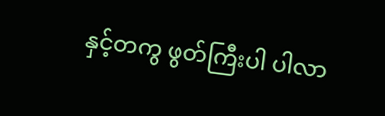နှင့်တကွ ဖွတ်ကြီးပါ ပါလာ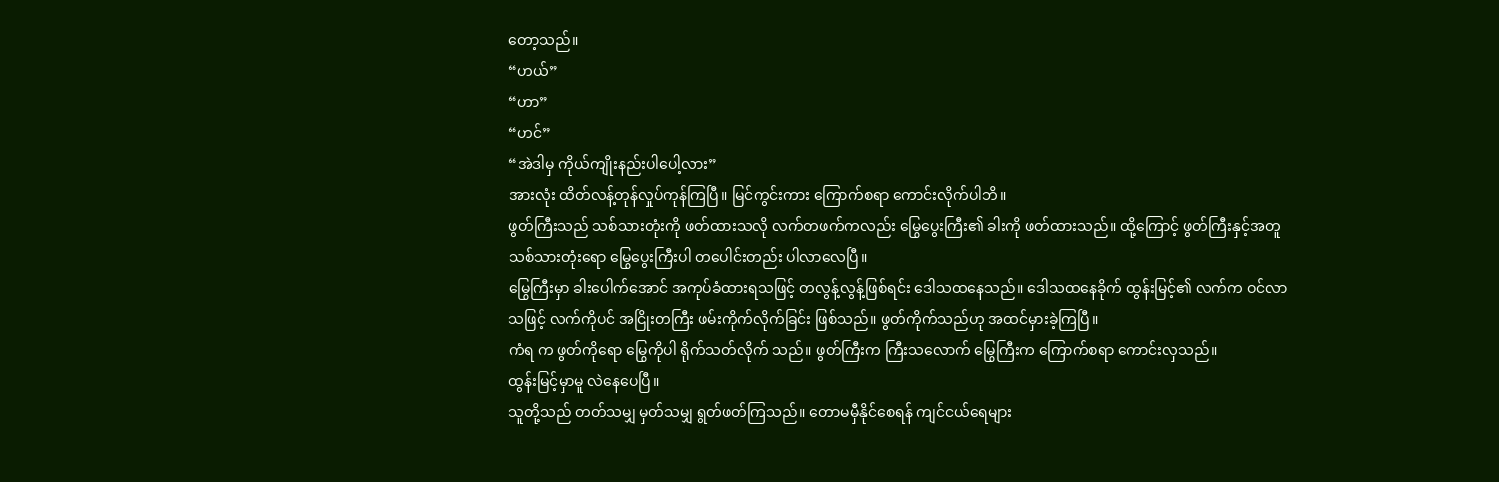တော့သည်။
“ဟယ်”
“ဟာ”
“ဟင်”
“အဲဒါမှ ကိုယ်ကျိုးနည်းပါပေါ့လား”
အားလုံး ထိတ်လန့်တုန်လှုပ်ကုန်ကြပြီ။ မြင်ကွင်းကား ကြောက်စရာ ကောင်းလိုက်ပါဘိ။
ဖွတ်ကြီးသည် သစ်သားတုံးကို ဖတ်ထားသလို လက်တဖက်ကလည်း မြွေပွေးကြီး၏ ခါးကို ဖတ်ထားသည်။ ထို့ကြောင့် ဖွတ်ကြီးနှင့်အတူ သစ်သားတုံးရော မြွေပွေးကြီးပါ တပေါင်းတည်း ပါလာလေပြီ။
မြွေကြီးမှာ ခါးပေါက်အောင် အကုပ်ခံထားရသဖြင့် တလွန့်လွန့်ဖြစ်ရင်း ဒေါသထနေသည်။ ဒေါသထနေခိုက် ထွန်းမြင့်၏ လက်က ဝင်လာသဖြင့် လက်ကိုပင် အငြိုးတကြီး ဖမ်းကိုက်လိုက်ခြင်း ဖြစ်သည်။ ဖွတ်ကိုက်သည်ဟု အထင်မှားခဲ့ကြပြီ။
ကံရ က ဖွတ်ကိုရော မြွေကိုပါ ရိုက်သတ်လိုက် သည်။ ဖွတ်ကြီးက ကြီးသလောက် မြွေကြီးက ကြောက်စရာ ကောင်းလှသည်။
ထွန်းမြင့်မှာမူ လဲနေပေပြီ။
သူတို့သည် တတ်သမျှ မှတ်သမျှ ရွတ်ဖတ်ကြသည်။ တောမမှီနိုင်စေရန် ကျင်ငယ်ရေများ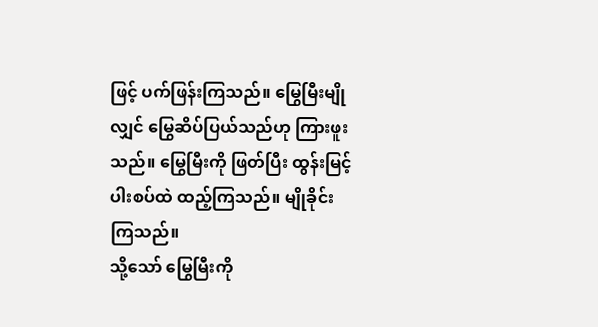ဖြင့် ပက်ဖြန်းကြသည်။ မြွေမြီးမျိုလျှင် မြွေဆိပ်ပြယ်သည်ဟု ကြားဖူးသည်။ မြွေမြီးကို ဖြတ်ပြီး ထွန်းမြင့်ပါးစပ်ထဲ ထည့်ကြသည်။ မျိုခိုင်းကြသည်။
သို့သော် မြွေမြီးကို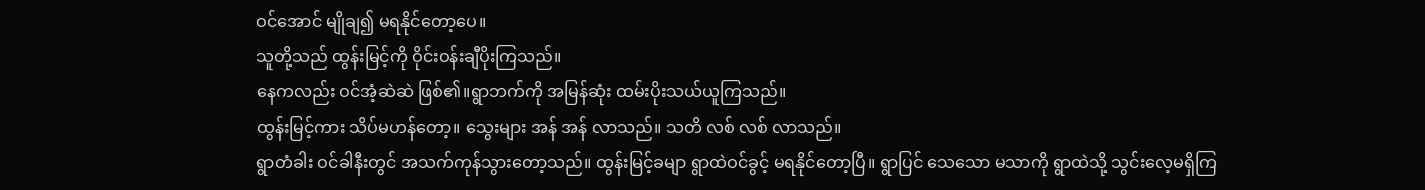ဝင်အောင် မျိုချ၍ မရနိုင်တော့ပေ။
သူတို့သည် ထွန်းမြင့်ကို ဝိုင်းဝန်းချီပိုးကြသည်။
နေကလည်း ဝင်အံ့ဆဲဆဲ ဖြစ်၏။ရွာဘက်ကို အမြန်ဆုံး ထမ်းပိုးသယ်ယူကြသည်။
ထွန်းမြင့်ကား သိပ်မဟန်တော့။ သွေးများ အန် အန် လာသည်။ သတိ လစ် လစ် လာသည်။
ရွာတံခါး ဝင်ခါနီးတွင် အသက်ကုန်သွားတော့သည်။ ထွန်းမြင့်ခမျာ ရွာထဲဝင်ခွင့် မရနိုင်တော့ပြီ။ ရွာပြင် သေသော မသာကို ရွာထဲသို့ သွင်းလေ့မရှိကြ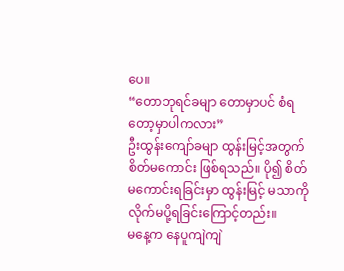ပေ။
“တောဘုရင်ခမျာ တောမှာပင် စံရတော့မှာပါကလား”
ဦးထွန်းကျော်ခမျာ ထွန်းမြင့်အတွက် စိတ်မကောင်း ဖြစ်ရသည်။ ပို၍ စိတ်မကောင်းရခြင်းမှာ ထွန်းမြင့် မသာကို လိုက်မပို့ရခြင်းကြောင့်တည်း။
မနေ့က နေပူကျဲကျဲ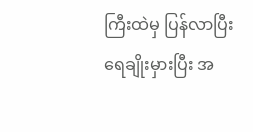ကြီးထဲမှ ပြန်လာပြီး ရေချိုးမှားပြီး အ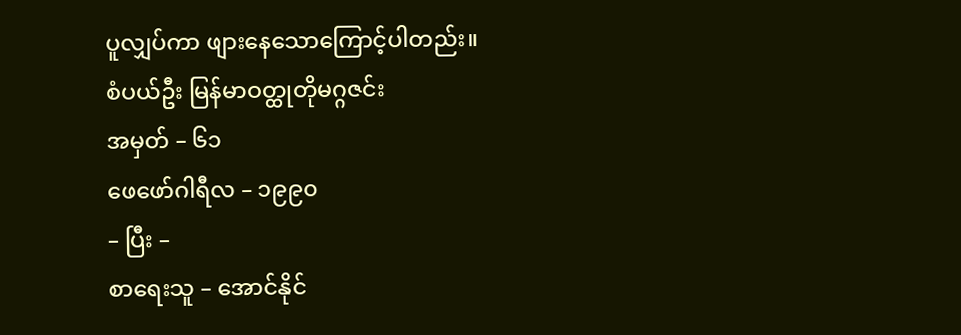ပူလျှပ်ကာ ဖျားနေသောကြောင့်ပါတည်း။
စံပယ်ဦး မြန်မာဝတ္ထုတိုမဂ္ဂဇင်း
အမှတ် – ၆၁
ဖေဖော်ဂါရီလ – ၁၉၉၀
– ပြီး –
စာရေးသူ – အောင်နိုင်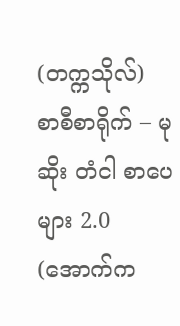(တက္ကသိုလ်)
စာစီစာရိုက် – မုဆိုး တံငါ စာပေများ 2.0
(အောက်က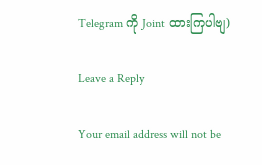Telegram ကို Joint ထားကြပါဗျ)

Leave a Reply

Your email address will not be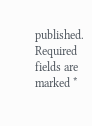published. Required fields are marked *